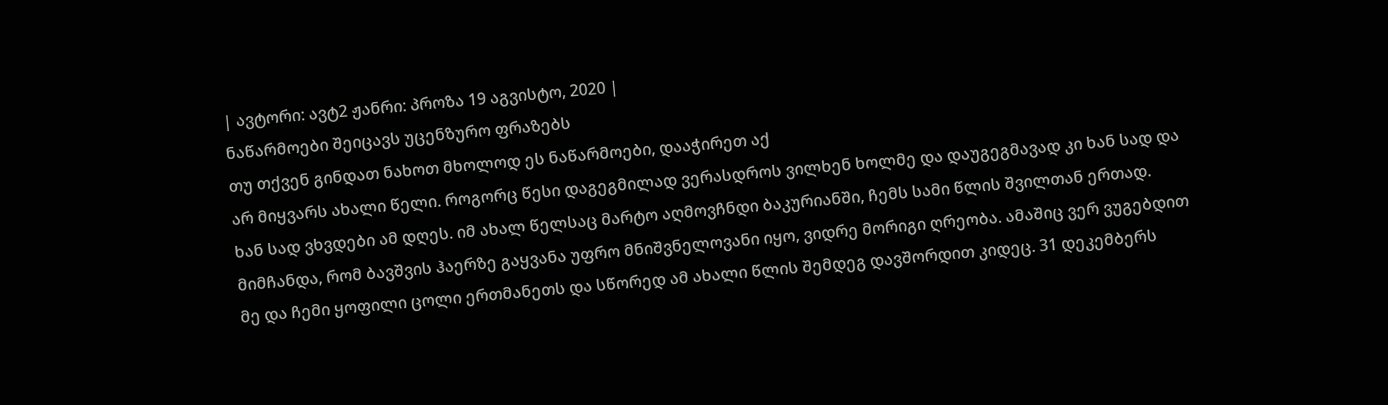| ავტორი: ავტ2 ჟანრი: პროზა 19 აგვისტო, 2020 |
ნაწარმოები შეიცავს უცენზურო ფრაზებს
თუ თქვენ გინდათ ნახოთ მხოლოდ ეს ნაწარმოები, დააჭირეთ აქ
არ მიყვარს ახალი წელი. როგორც წესი დაგეგმილად ვერასდროს ვილხენ ხოლმე და დაუგეგმავად კი ხან სად და ხან სად ვხვდები ამ დღეს. იმ ახალ წელსაც მარტო აღმოვჩნდი ბაკურიანში, ჩემს სამი წლის შვილთან ერთად. მიმჩანდა, რომ ბავშვის ჰაერზე გაყვანა უფრო მნიშვნელოვანი იყო, ვიდრე მორიგი ღრეობა. ამაშიც ვერ ვუგებდით მე და ჩემი ყოფილი ცოლი ერთმანეთს და სწორედ ამ ახალი წლის შემდეგ დავშორდით კიდეც. 31 დეკემბერს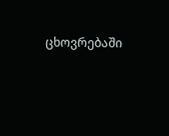ცხოვრებაში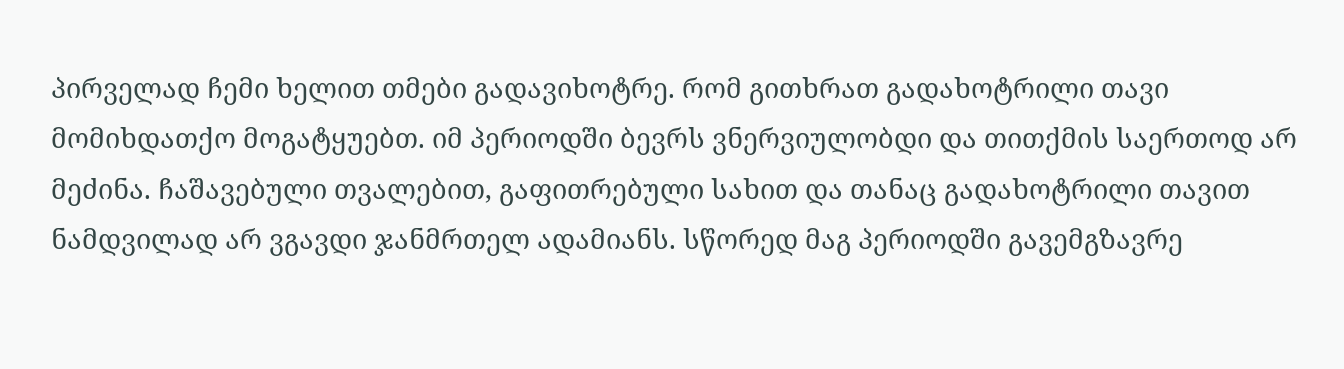პირველად ჩემი ხელით თმები გადავიხოტრე. რომ გითხრათ გადახოტრილი თავი მომიხდათქო მოგატყუებთ. იმ პერიოდში ბევრს ვნერვიულობდი და თითქმის საერთოდ არ მეძინა. ჩაშავებული თვალებით, გაფითრებული სახით და თანაც გადახოტრილი თავით ნამდვილად არ ვგავდი ჯანმრთელ ადამიანს. სწორედ მაგ პერიოდში გავემგზავრე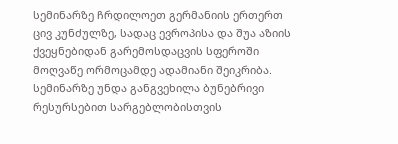სემინარზე ჩრდილოეთ გერმანიის ერთერთ ცივ კუნძულზე, სადაც ევროპისა და შუა აზიის ქვეყნებიდან გარემოსდაცვის სფეროში მოღვაწე ორმოცამდე ადამიანი შეიკრიბა. სემინარზე უნდა განგვეხილა ბუნებრივი რესურსებით სარგებლობისთვის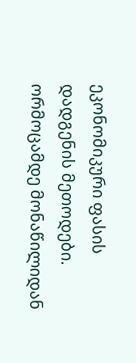ეკონომიკური ფასის დადგენის მეთოდები. ორმოცამდე მონაწილიდან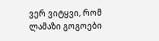ვერ ვიტყვი, რომ ლამაზი გოგოები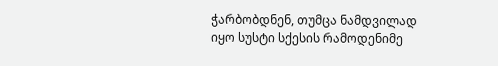ჭარბობდნენ, თუმცა ნამდვილად იყო სუსტი სქესის რამოდენიმე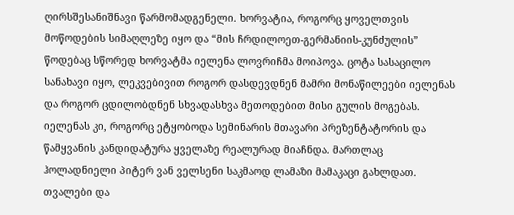ღირსშესანიშნავი წარმომადგენელი. ხორვატია, როგორც ყოველთვის მოწოდების სიმაღლეზე იყო და “მის ჩრდილოეთ-გერმანიის-კუნძულის” წოდებაც სწორედ ხორვატმა იელენა ლოვრიჩმა მოიპოვა. ცოტა სასაცილო სანახავი იყო, ლეკვებივით როგორ დასდევდნენ მამრი მონაწილეები იელენას და როგორ ცდილობდნენ სხვადასხვა მეთოდებით მისი გულის მოგებას. იელენას კი, როგორც ეტყობოდა სემინარის მთავარი პრეზენტატორის და წამყვანის კანდიდატურა ყველაზე რეალურად მიაჩნდა. მართლაც ჰოლადნიელი პიტერ ვან ველსენი საკმაოდ ლამაზი მამაკაცი გახლდათ. თვალები და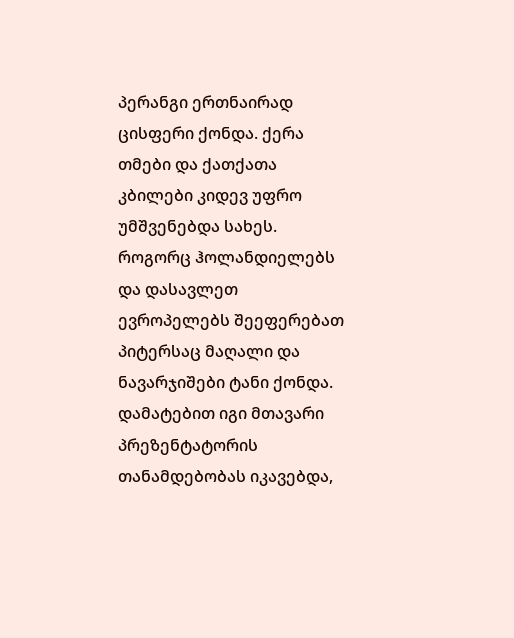პერანგი ერთნაირად ცისფერი ქონდა. ქერა თმები და ქათქათა კბილები კიდევ უფრო უმშვენებდა სახეს. როგორც ჰოლანდიელებს და დასავლეთ ევროპელებს შეეფერებათ პიტერსაც მაღალი და ნავარჯიშები ტანი ქონდა. დამატებით იგი მთავარი პრეზენტატორის თანამდებობას იკავებდა,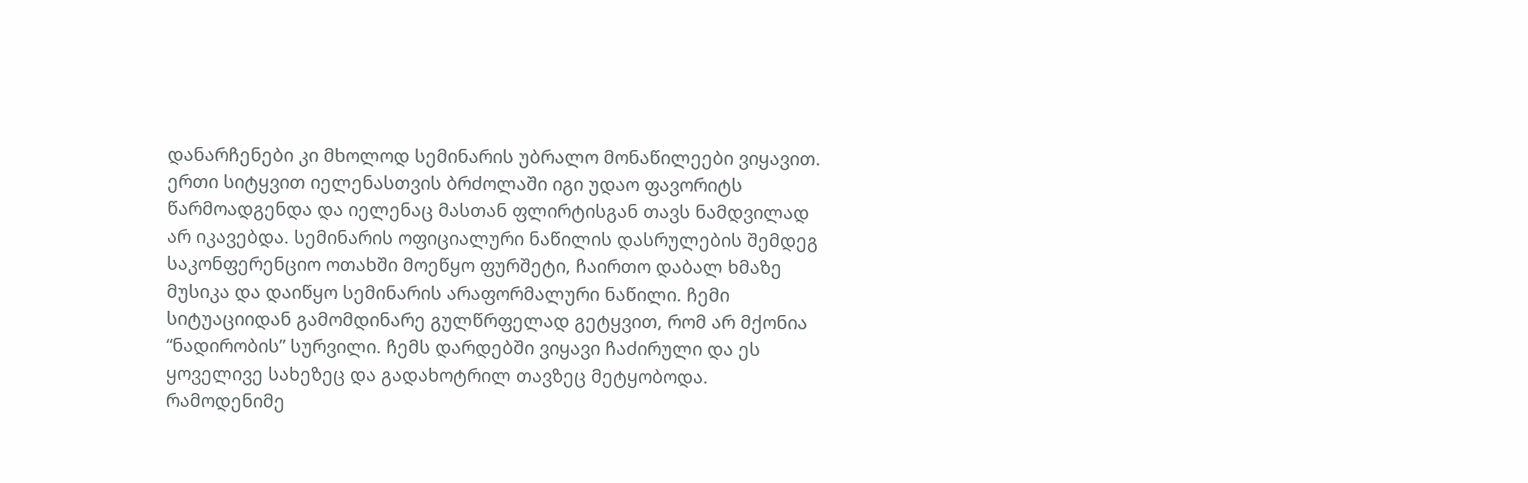დანარჩენები კი მხოლოდ სემინარის უბრალო მონაწილეები ვიყავით. ერთი სიტყვით იელენასთვის ბრძოლაში იგი უდაო ფავორიტს წარმოადგენდა და იელენაც მასთან ფლირტისგან თავს ნამდვილად არ იკავებდა. სემინარის ოფიციალური ნაწილის დასრულების შემდეგ საკონფერენციო ოთახში მოეწყო ფურშეტი, ჩაირთო დაბალ ხმაზე მუსიკა და დაიწყო სემინარის არაფორმალური ნაწილი. ჩემი სიტუაციიდან გამომდინარე გულწრფელად გეტყვით, რომ არ მქონია “ნადირობის” სურვილი. ჩემს დარდებში ვიყავი ჩაძირული და ეს ყოველივე სახეზეც და გადახოტრილ თავზეც მეტყობოდა. რამოდენიმე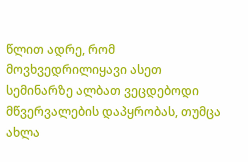წლით ადრე, რომ მოვხვედრილიყავი ასეთ სემინარზე ალბათ ვეცდებოდი მწვერვალების დაპყრობას, თუმცა ახლა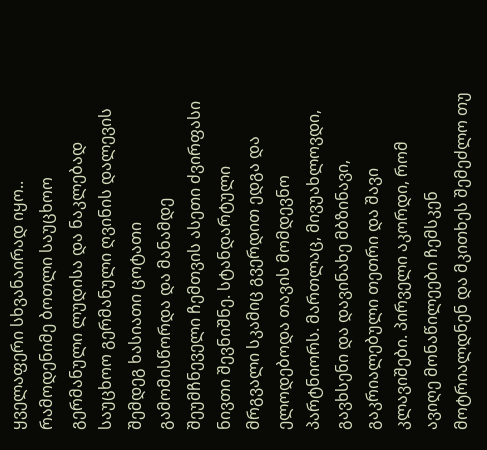ყველაფერი სხვანაირად იყო.. რამოდენიმე ბოთლი საუცხოო გერმანული ლუდისა და ნაკლებად საუცხოო გერმანული ღვინის დალევის შემდეგ ხასიათი ცოტათი გამომისწორდა და მანამდე შეუმჩნეველი ჩემთვის ასეთი ძვირფასი ნივთი შევნიშნე. სტანდარტული მრგვალი სკამიც გვერდით ედგა და ელოდებოდა თავის მომდევნო პარტნიორს. მართლაც, მივუახლოვდი, გავხსენი და დავინახე მბზინავი, გაკრიალებული თეთრი და შავი კლავიშები. პირველი აკორდი, რომ ავიღე მონაწილეები ჩემსკენ მოტრიალდნენ და მკითხეს შემეძლო თუ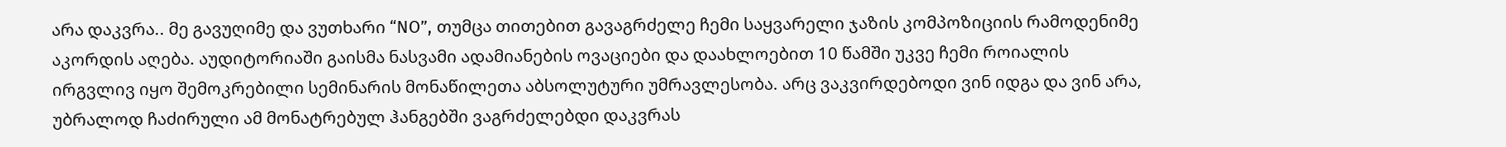არა დაკვრა.. მე გავუღიმე და ვუთხარი “NO”, თუმცა თითებით გავაგრძელე ჩემი საყვარელი ჯაზის კომპოზიციის რამოდენიმე აკორდის აღება. აუდიტორიაში გაისმა ნასვამი ადამიანების ოვაციები და დაახლოებით 10 წამში უკვე ჩემი როიალის ირგვლივ იყო შემოკრებილი სემინარის მონაწილეთა აბსოლუტური უმრავლესობა. არც ვაკვირდებოდი ვინ იდგა და ვინ არა, უბრალოდ ჩაძირული ამ მონატრებულ ჰანგებში ვაგრძელებდი დაკვრას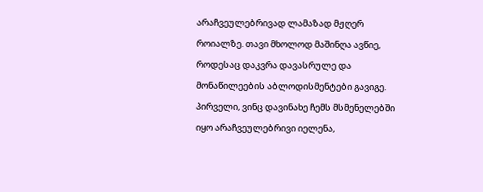არაჩვეულებრივად ლამაზად მჟღერ როიალზე. თავი მხოლოდ მაშინღა ავწიე, როდესაც დაკვრა დავასრულე და მონაწილეების აბლოდისმენტები გავიგე. პირველი, ვინც დავინახე ჩემს მსმენელებში იყო არაჩვეულებრივი იელენა,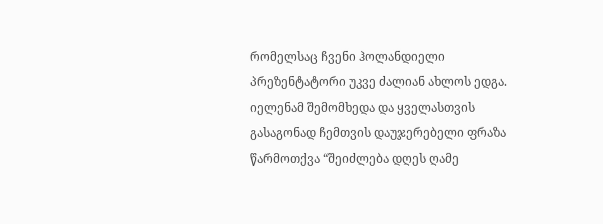რომელსაც ჩვენი ჰოლანდიელი პრეზენტატორი უკვე ძალიან ახლოს ედგა. იელენამ შემომხედა და ყველასთვის გასაგონად ჩემთვის დაუჯერებელი ფრაზა წარმოთქვა “შეიძლება დღეს ღამე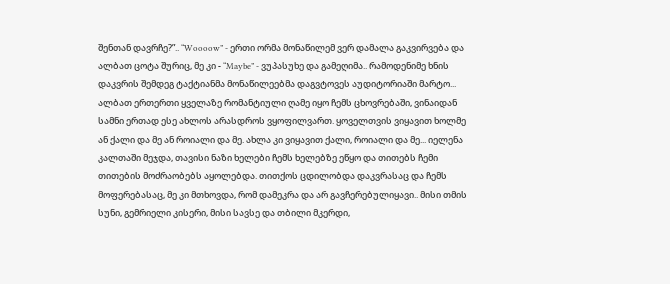შენთან დავრჩე?”.. “Woooow” - ერთი ორმა მონაწილემ ვერ დამალა გაკვირვება და ალბათ ცოტა შურიც, მე კი - “Maybe” - ვუპასუხე და გამეღიმა.. რამოდენიმე ხნის დაკვრის შემდეგ ტაქტიანმა მონაწილეებმა დაგვტოვეს აუდიტორიაში მარტო... ალბათ ერთერთი ყველაზე რომანტიული ღამე იყო ჩემს ცხოვრებაში, ვინაიდან სამნი ერთად ესე ახლოს არასდროს ვყოფილვართ. ყოველთვის ვიყავით ხოლმე ან ქალი და მე ან როიალი და მე. ახლა კი ვიყავით ქალი, როიალი და მე... იელენა კალთაში მეჯდა, თავისი ნაზი ხელები ჩემს ხელებზე ეწყო და თითებს ჩემი თითების მოძრაობებს აყოლებდა. თითქოს ცდილობდა დაკვრასაც და ჩემს მოფერებასაც, მე კი მთხოვდა, რომ დამეკრა და არ გავჩერებულიყავი.. მისი თმის სუნი, გემრიელი კისერი, მისი სავსე და თბილი მკერდი,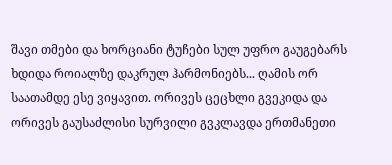შავი თმები და ხორციანი ტუჩები სულ უფრო გაუგებარს ხდიდა როიალზე დაკრულ ჰარმონიებს... ღამის ორ საათამდე ესე ვიყავით. ორივეს ცეცხლი გვეკიდა და ორივეს გაუსაძლისი სურვილი გვკლავდა ერთმანეთი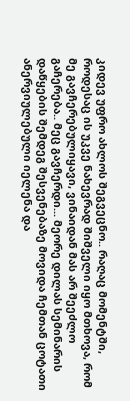კიდევ უფრო ახლოს შეგვეცნო.. რაღაც მომენტში, როდესაც ის უკვე ნახევრად შიშველი იყო მთხოვა, რომ მე გავჩერებულიყავი, ვინაიდან მას არ შეეძლო გაჩერება.. მეც გავჩერდი... მეორე დილას სემინარის დაწყების შემდეგ შესვენებაზე მოვიდა ჩემთან ცოტათი ანერვიულებული იელენა და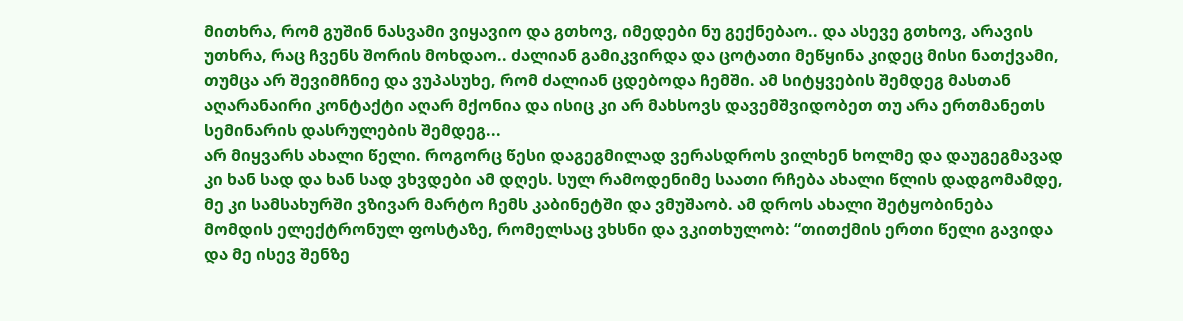მითხრა, რომ გუშინ ნასვამი ვიყავიო და გთხოვ, იმედები ნუ გექნებაო.. და ასევე გთხოვ, არავის უთხრა, რაც ჩვენს შორის მოხდაო.. ძალიან გამიკვირდა და ცოტათი მეწყინა კიდეც მისი ნათქვამი, თუმცა არ შევიმჩნიე და ვუპასუხე, რომ ძალიან ცდებოდა ჩემში. ამ სიტყვების შემდეგ მასთან აღარანაირი კონტაქტი აღარ მქონია და ისიც კი არ მახსოვს დავემშვიდობეთ თუ არა ერთმანეთს სემინარის დასრულების შემდეგ...
არ მიყვარს ახალი წელი. როგორც წესი დაგეგმილად ვერასდროს ვილხენ ხოლმე და დაუგეგმავად კი ხან სად და ხან სად ვხვდები ამ დღეს. სულ რამოდენიმე საათი რჩება ახალი წლის დადგომამდე, მე კი სამსახურში ვზივარ მარტო ჩემს კაბინეტში და ვმუშაობ. ამ დროს ახალი შეტყობინება მომდის ელექტრონულ ფოსტაზე, რომელსაც ვხსნი და ვკითხულობ: “თითქმის ერთი წელი გავიდა და მე ისევ შენზე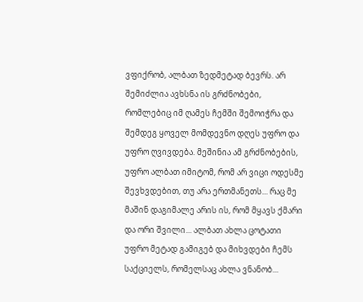ვფიქრობ, ალბათ ზედმეტად ბევრს. არ შემიძლია ავხსნა ის გრძნობები, რომლებიც იმ ღამეს ჩემში შემოიჭრა და შემდეგ ყოველ მომდევნო დღეს უფრო და უფრო ღვივდება. მეშინია ამ გრძნობების, უფრო ალბათ იმიტომ, რომ არ ვიცი ოდესმე შევხვდებით, თუ არა ერთმანეთს... რაც მე მაშინ დაგიმალე არის ის, რომ მყავს ქმარი და ორი შვილი... ალბათ ახლა ცოტათი უფრო მეტად გამიგებ და მიხვდები ჩემს საქციელს, რომელსაც ახლა ვნანობ...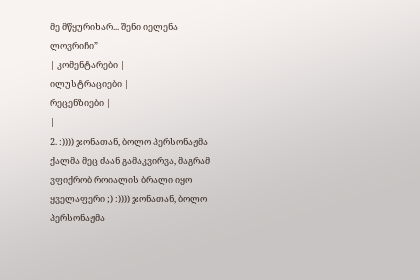მე მწყურიხარ... შენი იელენა ლოვრიჩი”
| კომენტარები |
ილუსტრაციები |
რეცენზიები |
|
2. :)))) ჯონათან, ბოლო პერსონაჟმა ქალმა მეც ძაან გამაკვირვა, მაგრამ ვფიქრობ როიალის ბრალი იყო ყველაფერი ;) :)))) ჯონათან, ბოლო პერსონაჟმა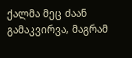ქალმა მეც ძაან გამაკვირვა, მაგრამ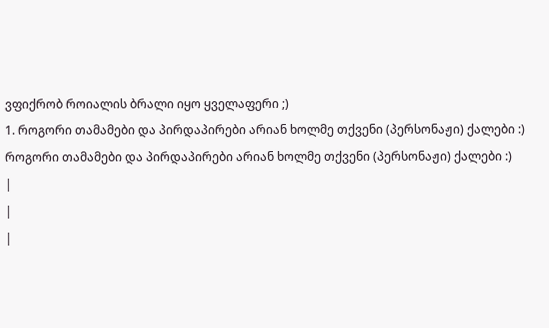ვფიქრობ როიალის ბრალი იყო ყველაფერი ;)
1. როგორი თამამები და პირდაპირები არიან ხოლმე თქვენი (პერსონაჟი) ქალები :)
როგორი თამამები და პირდაპირები არიან ხოლმე თქვენი (პერსონაჟი) ქალები :)
|
|
|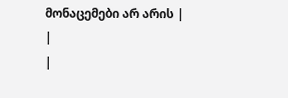მონაცემები არ არის |
|
|